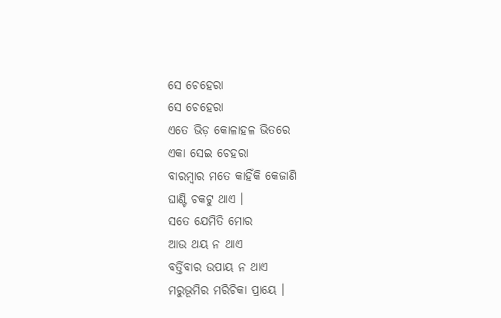ସେ ଚେହେରା
ସେ ଚେହେରା
ଏତେ ଭିଡ଼ କୋଳାହଳ ଭିତରେ
ଏକା ସେଇ ଚେହରା
ବାରମ୍ବାର ମତେ କାହିଁକି କେଜାଣି
ଘାଣ୍ଟି ଚକଟୁ ଥାଏ ।
ସତେ ଯେମିତି ମୋର
ଆଉ ଥୟ ନ ଥାଏ
ବର୍ତ୍ତିବାର ଉପାୟ ନ ଥାଏ
ମରୁଭୂମିର ମରିଚିକା ପ୍ରାୟେ ।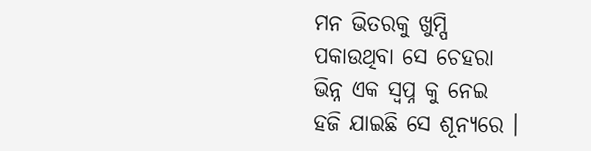ମନ ଭିତରକୁ ଖୁମ୍ପି
ପକାଉଥିବା ସେ ଚେହରା
ଭିନ୍ନ ଏକ ସ୍ୱପ୍ନ କୁ ନେଇ
ହଜି ଯାଇଛି ସେ ଶୂନ୍ୟରେ ।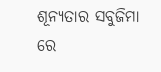ଶୂନ୍ୟତାର ସବୁଜିମା ରେ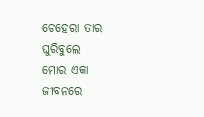ଚେହେରା ତାର ଘୁରିବୁଲେ
ମୋର ଏକା ଜୀବନରେ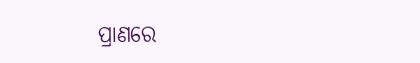ପ୍ରାଣରେ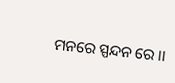ମନରେ ସ୍ପନ୍ଦନ ରେ ।।